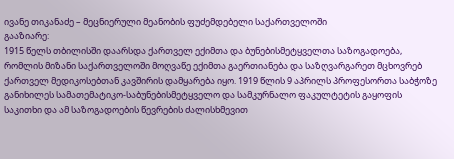ივანე თიკანაძე – მეცნიერული მეანობის ფუძემდებელი საქართველოში
გააზიარე:
1915 წელს თბილისში დაარსდა ქართველ ექიმთა და ბუნებისმეტყველთა საზოგადოება, რომლის მიზანი საქართველოში მოღვაწე ექიმთა გაერთიანება და საზღვარგარეთ მცხოვრებ ქართველ მედიკოსებთან კავშირის დამყარება იყო. 1919 წლის 9 აპრილს პროფესორთა საბჭოზე განიხილეს სამათემატიკო-საბუნებისმეტყველო და სამკურნალო ფაკულტეტის გაყოფის საკითხი და ამ საზოგადოების წევრების ძალისხმევით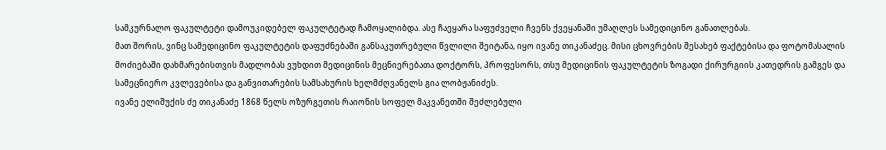სამკურნალო ფაკულტეტი დამოუკიდებელ ფაკულტეტად ჩამოყალიბდა. ასე ჩაეყარა საფუძველი ჩვენს ქვეყანაში უმაღლეს სამედიცინო განათლებას.
მათ შორის, ვინც სამედიცინო ფაკულტეტის დაფუძნებაში განსაკუთრებული წვლილი შეიტანა, იყო ივანე თიკანაძეც. მისი ცხოვრების შესახებ ფაქტებისა და ფოტომასალის მოძიებაში დახმარებისთვის მადლობას ვუხდით მედიცინის მეცნიერებათა დოქტორს, პროფესორს, თსუ მედიცინის ფაკულტეტის ზოგადი ქირურგიის კათედრის გამგეს და სამეცნიერო კვლევებისა და განვითარების სამსახურის ხელმძღვანელს გია ლობჟანიძეს.
ივანე ელიშუქის ძე თიკანაძე 1868 წელს ოზურგეთის რაიონის სოფელ მაკვანეთში შეძლებული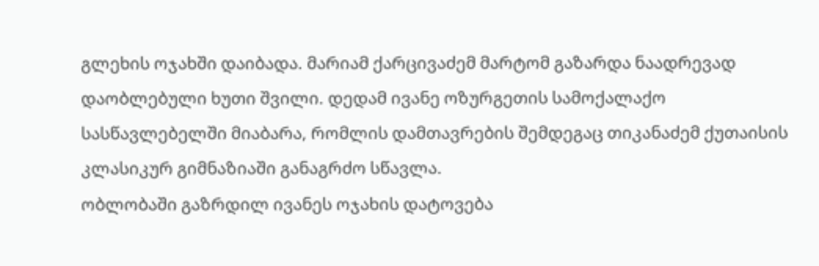გლეხის ოჯახში დაიბადა. მარიამ ქარცივაძემ მარტომ გაზარდა ნაადრევად დაობლებული ხუთი შვილი. დედამ ივანე ოზურგეთის სამოქალაქო სასწავლებელში მიაბარა, რომლის დამთავრების შემდეგაც თიკანაძემ ქუთაისის კლასიკურ გიმნაზიაში განაგრძო სწავლა.
ობლობაში გაზრდილ ივანეს ოჯახის დატოვება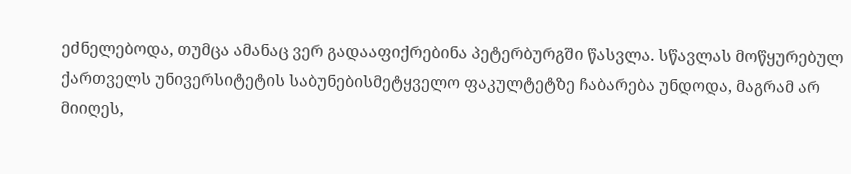ეძნელებოდა, თუმცა ამანაც ვერ გადააფიქრებინა პეტერბურგში წასვლა. სწავლას მოწყურებულ ქართველს უნივერსიტეტის საბუნებისმეტყველო ფაკულტეტზე ჩაბარება უნდოდა, მაგრამ არ მიიღეს,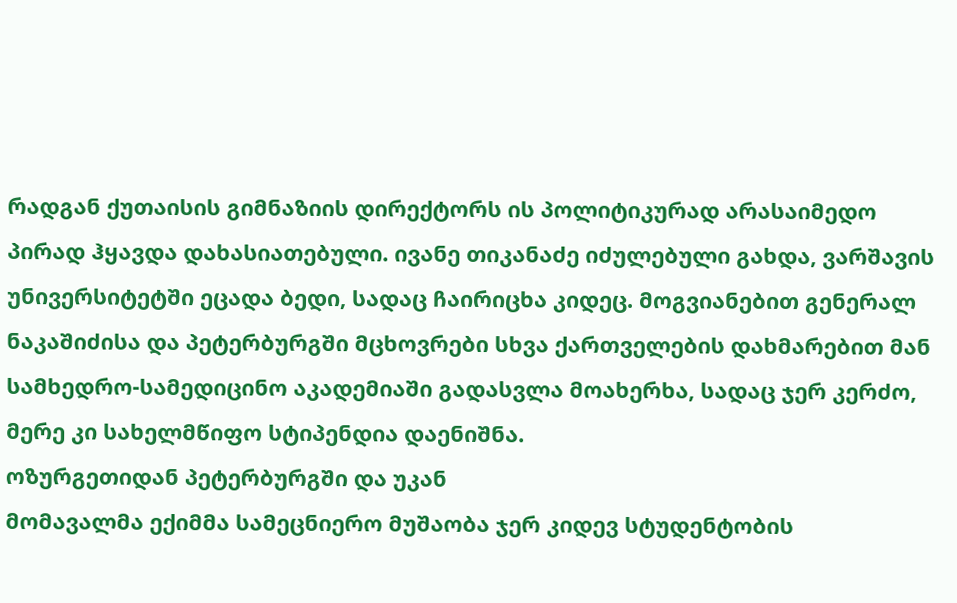რადგან ქუთაისის გიმნაზიის დირექტორს ის პოლიტიკურად არასაიმედო პირად ჰყავდა დახასიათებული. ივანე თიკანაძე იძულებული გახდა, ვარშავის უნივერსიტეტში ეცადა ბედი, სადაც ჩაირიცხა კიდეც. მოგვიანებით გენერალ ნაკაშიძისა და პეტერბურგში მცხოვრები სხვა ქართველების დახმარებით მან სამხედრო-სამედიცინო აკადემიაში გადასვლა მოახერხა, სადაც ჯერ კერძო, მერე კი სახელმწიფო სტიპენდია დაენიშნა.
ოზურგეთიდან პეტერბურგში და უკან
მომავალმა ექიმმა სამეცნიერო მუშაობა ჯერ კიდევ სტუდენტობის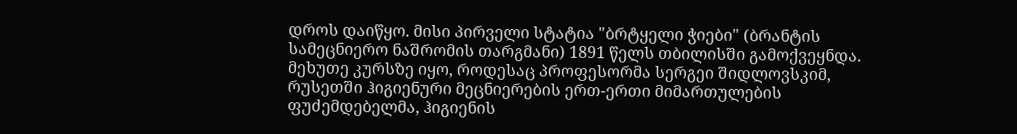დროს დაიწყო. მისი პირველი სტატია "ბრტყელი ჭიები" (ბრანტის სამეცნიერო ნაშრომის თარგმანი) 1891 წელს თბილისში გამოქვეყნდა. მეხუთე კურსზე იყო, როდესაც პროფესორმა სერგეი შიდლოვსკიმ, რუსეთში ჰიგიენური მეცნიერების ერთ-ერთი მიმართულების ფუძემდებელმა, ჰიგიენის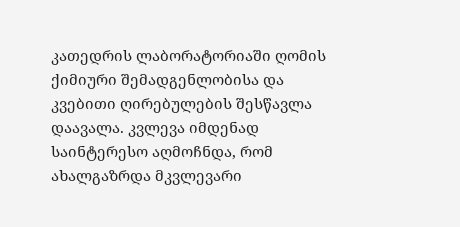კათედრის ლაბორატორიაში ღომის ქიმიური შემადგენლობისა და კვებითი ღირებულების შესწავლა დაავალა. კვლევა იმდენად საინტერესო აღმოჩნდა, რომ ახალგაზრდა მკვლევარი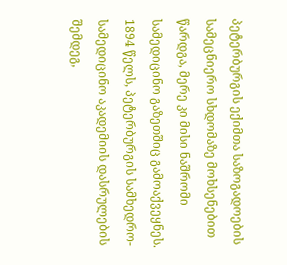პეტერბურგის ექიმთა საზოგადოების სამეცნიერო სხდომაზე მოხსენებით წარდგა, მერე კი მისი ნაშრომი სამედიცინო გაზეთშიც გამოაქვეყნეს.
1894 წელს, პეტერბურგის სამხედრო-სამედიცინო აკადემიის დასრულების შემდეგ,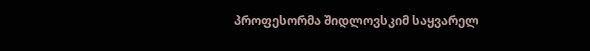პროფესორმა შიდლოვსკიმ საყვარელ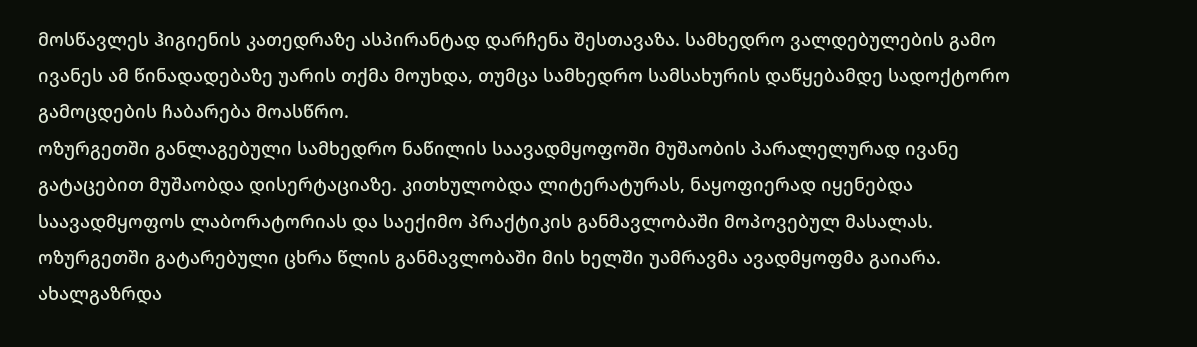მოსწავლეს ჰიგიენის კათედრაზე ასპირანტად დარჩენა შესთავაზა. სამხედრო ვალდებულების გამო ივანეს ამ წინადადებაზე უარის თქმა მოუხდა, თუმცა სამხედრო სამსახურის დაწყებამდე სადოქტორო გამოცდების ჩაბარება მოასწრო.
ოზურგეთში განლაგებული სამხედრო ნაწილის საავადმყოფოში მუშაობის პარალელურად ივანე გატაცებით მუშაობდა დისერტაციაზე. კითხულობდა ლიტერატურას, ნაყოფიერად იყენებდა საავადმყოფოს ლაბორატორიას და საექიმო პრაქტიკის განმავლობაში მოპოვებულ მასალას.
ოზურგეთში გატარებული ცხრა წლის განმავლობაში მის ხელში უამრავმა ავადმყოფმა გაიარა. ახალგაზრდა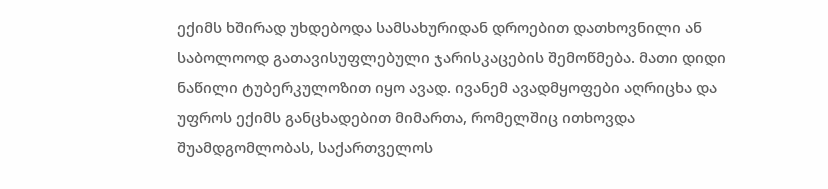ექიმს ხშირად უხდებოდა სამსახურიდან დროებით დათხოვნილი ან საბოლოოდ გათავისუფლებული ჯარისკაცების შემოწმება. მათი დიდი ნაწილი ტუბერკულოზით იყო ავად. ივანემ ავადმყოფები აღრიცხა და უფროს ექიმს განცხადებით მიმართა, რომელშიც ითხოვდა შუამდგომლობას, საქართველოს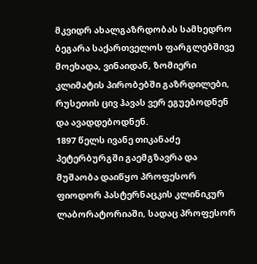მკვიდრ ახალგაზრდობას სამხედრო ბეგარა საქართველოს ფარგლებშივე მოეხადა, ვინაიდან, ზომიერი კლიმატის პირობებში გაზრდილები, რუსეთის ცივ ჰავას ვერ ეგუებოდნენ და ავადდებოდნენ.
1897 წელს ივანე თიკანაძე პეტერბურგში გაემგზავრა და მუშაობა დაიწყო პროფესორ ფიოდორ პასტერნაცკის კლინიკურ ლაბორატორიაში, სადაც პროფესორ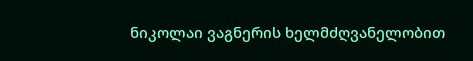ნიკოლაი ვაგნერის ხელმძღვანელობით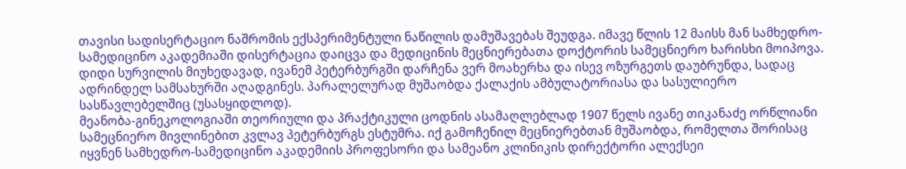თავისი სადისერტაციო ნაშრომის ექსპერიმენტული ნაწილის დამუშავებას შეუდგა. იმავე წლის 12 მაისს მან სამხედრო-სამედიცინო აკადემიაში დისერტაცია დაიცვა და მედიცინის მეცნიერებათა დოქტორის სამეცნიერო ხარისხი მოიპოვა.
დიდი სურვილის მიუხედავად, ივანემ პეტერბურგში დარჩენა ვერ მოახერხა და ისევ ოზურგეთს დაუბრუნდა, სადაც ადრინდელ სამსახურში აღადგინეს. პარალელურად მუშაობდა ქალაქის ამბულატორიასა და სასულიერო სასწავლებელშიც (უსასყიდლოდ).
მეანობა-გინეკოლოგიაში თეორიული და პრაქტიკული ცოდნის ასამაღლებლად 1907 წელს ივანე თიკანაძე ორწლიანი სამეცნიერო მივლინებით კვლავ პეტერბურგს ესტუმრა. იქ გამოჩენილ მეცნიერებთან მუშაობდა, რომელთა შორისაც იყვნენ სამხედრო-სამედიცინო აკადემიის პროფესორი და სამეანო კლინიკის დირექტორი ალექსეი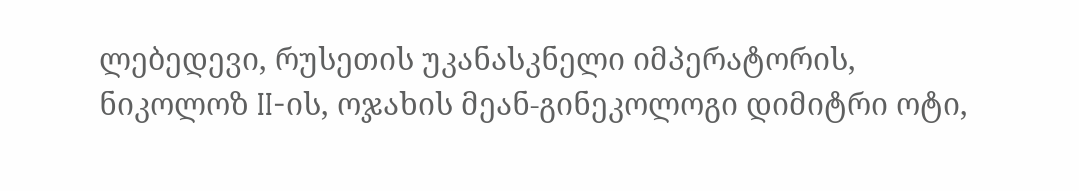ლებედევი, რუსეთის უკანასკნელი იმპერატორის, ნიკოლოზ II-ის, ოჯახის მეან-გინეკოლოგი დიმიტრი ოტი,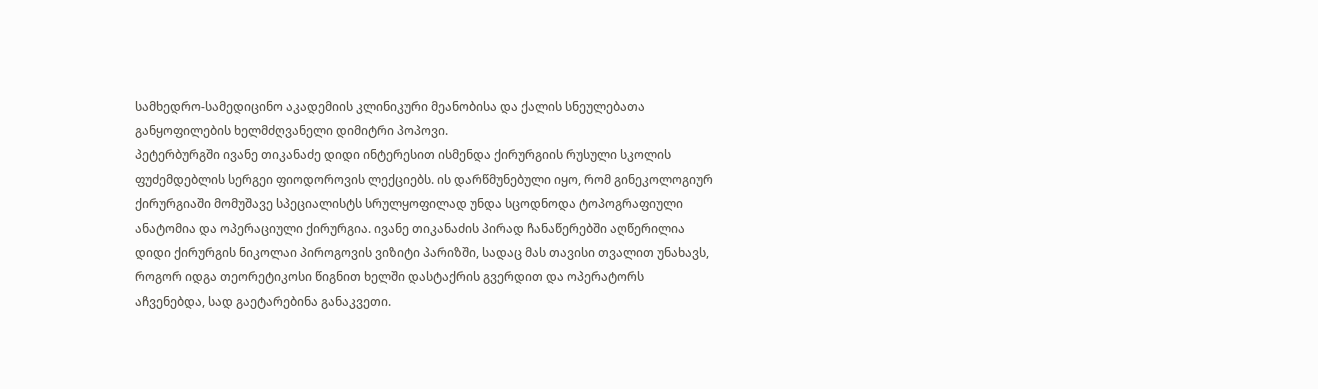სამხედრო-სამედიცინო აკადემიის კლინიკური მეანობისა და ქალის სნეულებათა განყოფილების ხელმძღვანელი დიმიტრი პოპოვი.
პეტერბურგში ივანე თიკანაძე დიდი ინტერესით ისმენდა ქირურგიის რუსული სკოლის ფუძემდებლის სერგეი ფიოდოროვის ლექციებს. ის დარწმუნებული იყო, რომ გინეკოლოგიურ ქირურგიაში მომუშავე სპეციალისტს სრულყოფილად უნდა სცოდნოდა ტოპოგრაფიული ანატომია და ოპერაციული ქირურგია. ივანე თიკანაძის პირად ჩანაწერებში აღწერილია დიდი ქირურგის ნიკოლაი პიროგოვის ვიზიტი პარიზში, სადაც მას თავისი თვალით უნახავს, როგორ იდგა თეორეტიკოსი წიგნით ხელში დასტაქრის გვერდით და ოპერატორს აჩვენებდა, სად გაეტარებინა განაკვეთი.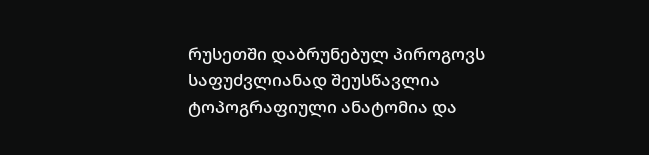რუსეთში დაბრუნებულ პიროგოვს საფუძვლიანად შეუსწავლია ტოპოგრაფიული ანატომია და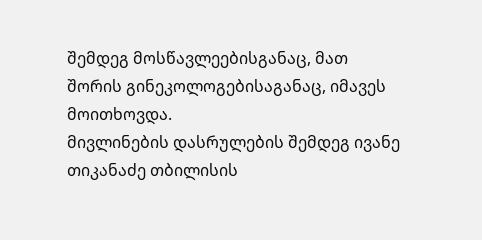შემდეგ მოსწავლეებისგანაც, მათ შორის გინეკოლოგებისაგანაც, იმავეს მოითხოვდა.
მივლინების დასრულების შემდეგ ივანე თიკანაძე თბილისის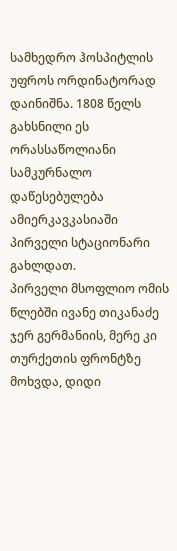სამხედრო ჰოსპიტლის უფროს ორდინატორად დაინიშნა. 1808 წელს გახსნილი ეს ორასსაწოლიანი სამკურნალო დაწესებულება ამიერკავკასიაში პირველი სტაციონარი გახლდათ.
პირველი მსოფლიო ომის წლებში ივანე თიკანაძე ჯერ გერმანიის, მერე კი თურქეთის ფრონტზე მოხვდა, დიდი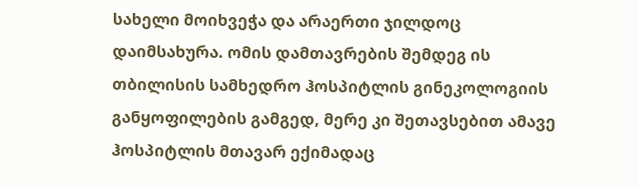სახელი მოიხვეჭა და არაერთი ჯილდოც დაიმსახურა. ომის დამთავრების შემდეგ ის თბილისის სამხედრო ჰოსპიტლის გინეკოლოგიის განყოფილების გამგედ, მერე კი შეთავსებით ამავე ჰოსპიტლის მთავარ ექიმადაც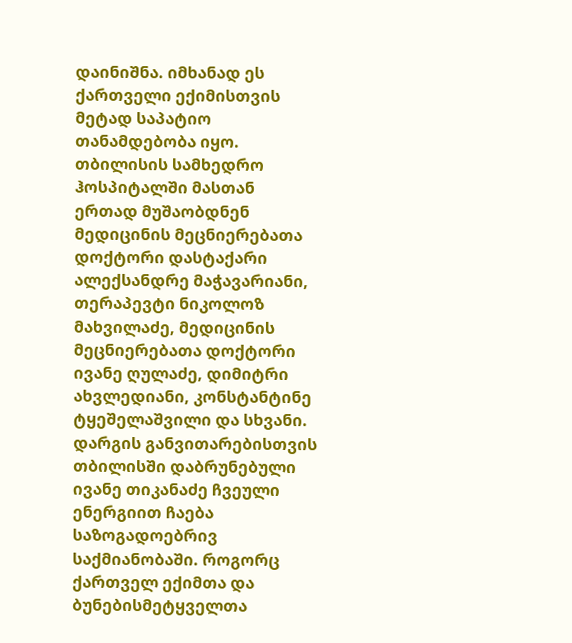დაინიშნა. იმხანად ეს ქართველი ექიმისთვის მეტად საპატიო თანამდებობა იყო. თბილისის სამხედრო ჰოსპიტალში მასთან ერთად მუშაობდნენ მედიცინის მეცნიერებათა დოქტორი დასტაქარი ალექსანდრე მაჭავარიანი, თერაპევტი ნიკოლოზ მახვილაძე, მედიცინის მეცნიერებათა დოქტორი ივანე ღულაძე, დიმიტრი ახვლედიანი, კონსტანტინე ტყეშელაშვილი და სხვანი.
დარგის განვითარებისთვის
თბილისში დაბრუნებული ივანე თიკანაძე ჩვეული ენერგიით ჩაება საზოგადოებრივ საქმიანობაში. როგორც ქართველ ექიმთა და ბუნებისმეტყველთა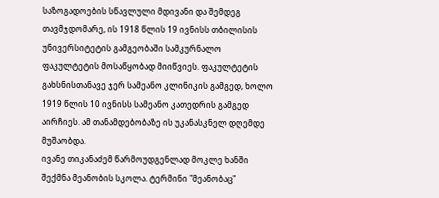საზოგადოების სწავლული მდივანი და შემდეგ თავმჯდომარე, ის 1918 წლის 19 ივნისს თბილისის უნივერსიტეტის გამგეობაში სამკურნალო ფაკულტეტის მოსაწყობად მიიწვიეს. ფაკულტეტის გახსნისთანავე ჯერ სამეანო კლინიკის გამგედ, ხოლო 1919 წლის 10 ივნისს სამეანო კათედრის გამგედ აირჩიეს. ამ თანამდებობაზე ის უკანასკნელ დღემდე მუშაობდა.
ივანე თიკანაძემ წარმოუდგენლად მოკლე ხანში შექმნა მეანობის სკოლა. ტერმინი "მეანობაც"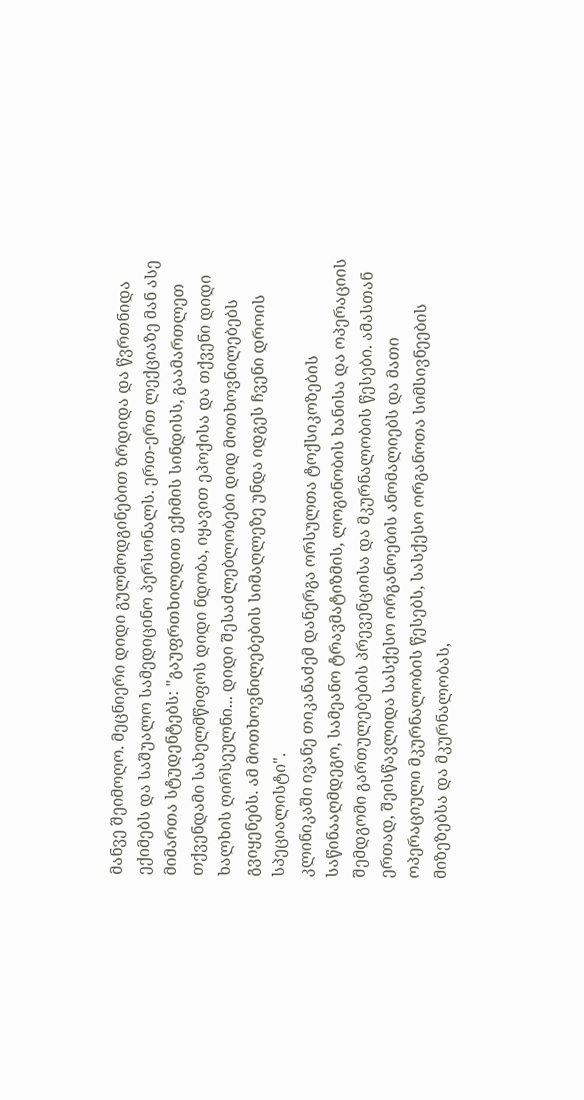მანვე შეიმოღო. მეცნიერი დიდი გულმოდგინებით ზრდიდა და წვრთნიდა ექიმებს და საშუალო სამედიცინო პერსონალს. ერთ-ერთ ლექციაზე მან ასე მიმართა სტუდენტებს: "გაუფრთხილდით ექიმის სინდისს, გაამართლეთ თქვენდამი სახელმწიფოს დიდი ნდობა, იყავით ეპოქისა და თქვენი დიდი ხალხის ღირსეულნი... დიდი შესაძლებლობები დიდ მოთხოვნილებებს გვიყენებს. ამ მოთხოვნილებების სიმაღლეზე უნდა იდგეს ჩვენი დროის სპეციალისტი".
კლინიკაში ივანე თიკანაძემ დანერგა ორსულთა ტოქსიკოზების საწინააღმდეგო, სამეანო ტრავმატიზმის, ლოგინობის ხანისა და ოპერაციის შემდგომი გართულებების პრევენციისა და მკურნალობის წესები. ამასთან ერთად, შეისწავლიდა სასქესო ორგანოების ანომალიებს და მათი ოპერაციული მკურნალობის წესებს, სასქესო ორგანოთა სიმსივნეების მიზეზებსა და მკურნალობას,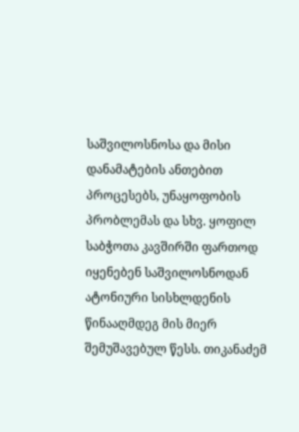საშვილოსნოსა და მისი დანამატების ანთებით პროცესებს, უნაყოფობის პრობლემას და სხვ. ყოფილ საბჭოთა კავშირში ფართოდ იყენებენ საშვილოსნოდან ატონიური სისხლდენის წინააღმდეგ მის მიერ შემუშავებულ წესს. თიკანაძემ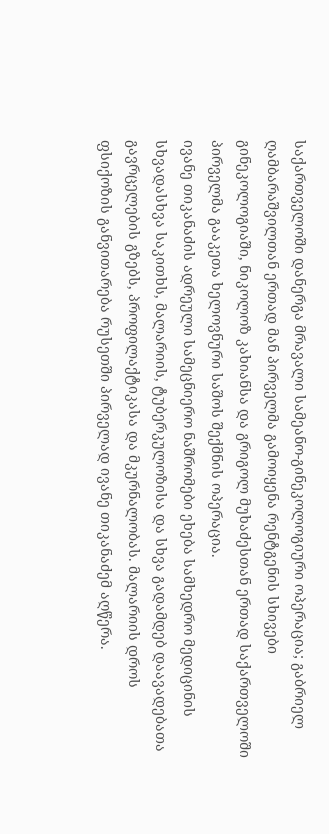საქართველოში დანერგა მრავალი სამეანო-გინეკოლოგიური ოპერაცია; გაბრიელ ღამბარაშვილთან ერთად მან პირველმა გამოიყენა რენტგენის სხივები გინეკოლოგიაში, ნიკოლოზ კახიანსა და გრიგოლ მუხაძესთან ერთად საქართველოში პირველმა გააკეთა ხელოვნური საშოს შექმნის ოპერაცია.
ივანე თიკანაძის ადრეული სამეცნიერო ნაშრომები ეხება სამხედრო მედიცინის სხვადასხვა საკითხს, მალარიის, ტუბერკულოზისა და სხვა გადამდებ დაავადებათა გავრცელების გზებს, პროფილაქტიკასა და მკურნალობას. მალარიის დროს ფსიქოზის განვითარება რუსეთში პირველად ივანე თიკანაძემ აღწერა.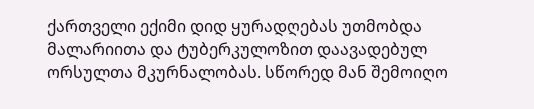ქართველი ექიმი დიდ ყურადღებას უთმობდა მალარიითა და ტუბერკულოზით დაავადებულ ორსულთა მკურნალობას. სწორედ მან შემოიღო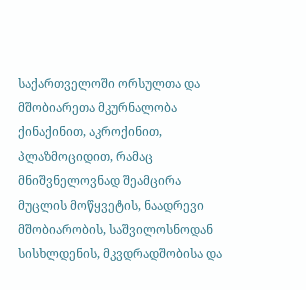საქართველოში ორსულთა და მშობიარეთა მკურნალობა ქინაქინით, აკროქინით, პლაზმოციდით, რამაც მნიშვნელოვნად შეამცირა მუცლის მოწყვეტის, ნაადრევი მშობიარობის, საშვილოსნოდან სისხლდენის, მკვდრადშობისა და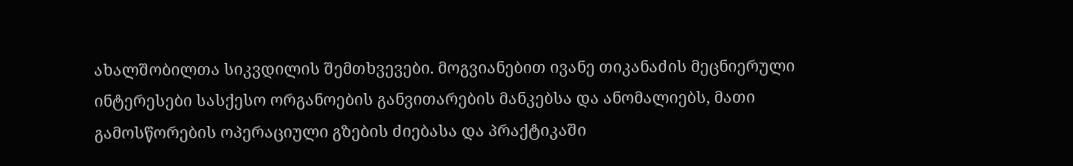ახალშობილთა სიკვდილის შემთხვევები. მოგვიანებით ივანე თიკანაძის მეცნიერული ინტერესები სასქესო ორგანოების განვითარების მანკებსა და ანომალიებს, მათი გამოსწორების ოპერაციული გზების ძიებასა და პრაქტიკაში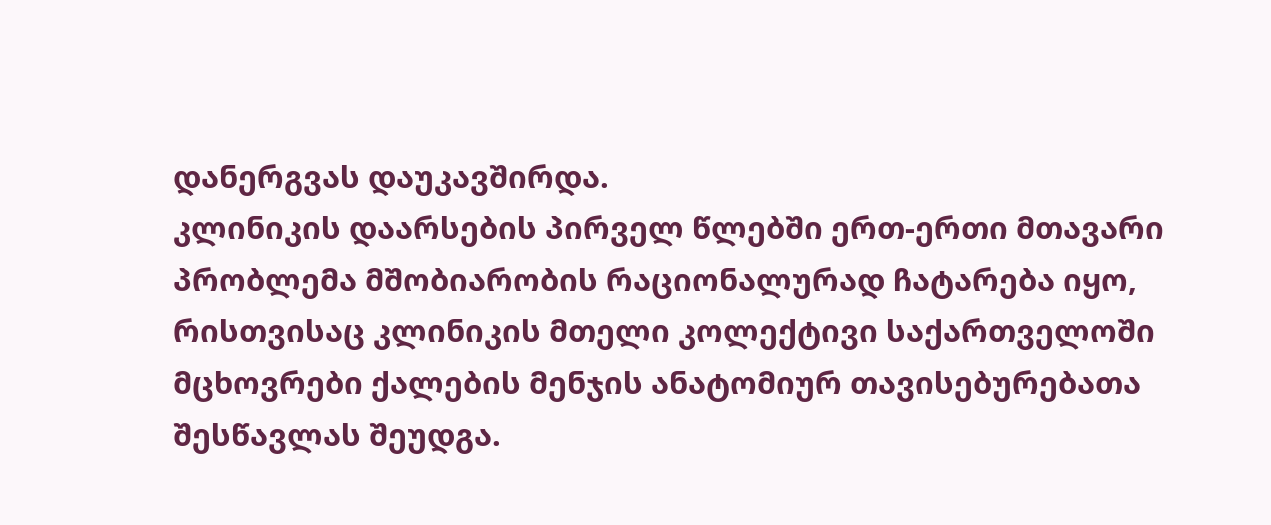დანერგვას დაუკავშირდა.
კლინიკის დაარსების პირველ წლებში ერთ-ერთი მთავარი პრობლემა მშობიარობის რაციონალურად ჩატარება იყო, რისთვისაც კლინიკის მთელი კოლექტივი საქართველოში მცხოვრები ქალების მენჯის ანატომიურ თავისებურებათა შესწავლას შეუდგა.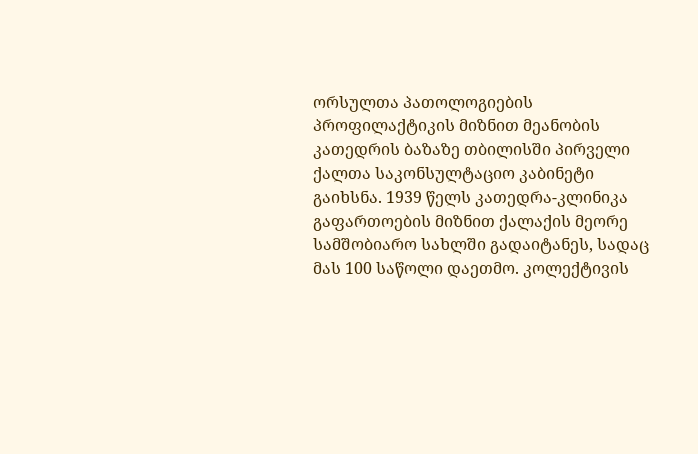ორსულთა პათოლოგიების პროფილაქტიკის მიზნით მეანობის კათედრის ბაზაზე თბილისში პირველი ქალთა საკონსულტაციო კაბინეტი გაიხსნა. 1939 წელს კათედრა-კლინიკა გაფართოების მიზნით ქალაქის მეორე სამშობიარო სახლში გადაიტანეს, სადაც მას 100 საწოლი დაეთმო. კოლექტივის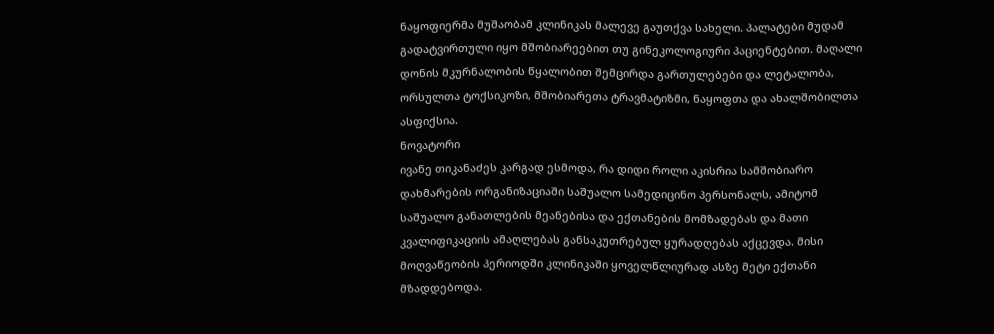ნაყოფიერმა მუშაობამ კლინიკას მალევე გაუთქვა სახელი. პალატები მუდამ გადატვირთული იყო მშობიარეებით თუ გინეკოლოგიური პაციენტებით. მაღალი დონის მკურნალობის წყალობით შემცირდა გართულებები და ლეტალობა, ორსულთა ტოქსიკოზი, მშობიარეთა ტრავმატიზმი, ნაყოფთა და ახალშობილთა ასფიქსია.
ნოვატორი
ივანე თიკანაძეს კარგად ესმოდა, რა დიდი როლი აკისრია სამშობიარო დახმარების ორგანიზაციაში საშუალო სამედიცინო პერსონალს, ამიტომ საშუალო განათლების მეანებისა და ექთანების მომზადებას და მათი კვალიფიკაციის ამაღლებას განსაკუთრებულ ყურადღებას აქცევდა. მისი მოღვაწეობის პერიოდში კლინიკაში ყოველწლიურად ასზე მეტი ექთანი მზადდებოდა.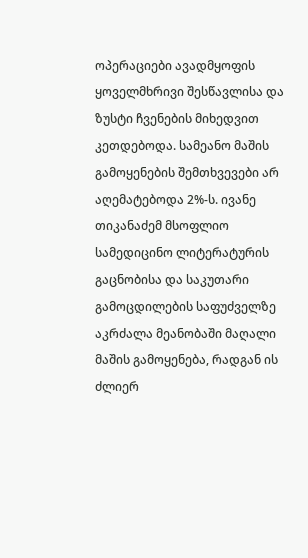ოპერაციები ავადმყოფის ყოველმხრივი შესწავლისა და ზუსტი ჩვენების მიხედვით კეთდებოდა. სამეანო მაშის გამოყენების შემთხვევები არ აღემატებოდა 2%-ს. ივანე თიკანაძემ მსოფლიო სამედიცინო ლიტერატურის გაცნობისა და საკუთარი გამოცდილების საფუძველზე აკრძალა მეანობაში მაღალი მაშის გამოყენება, რადგან ის ძლიერ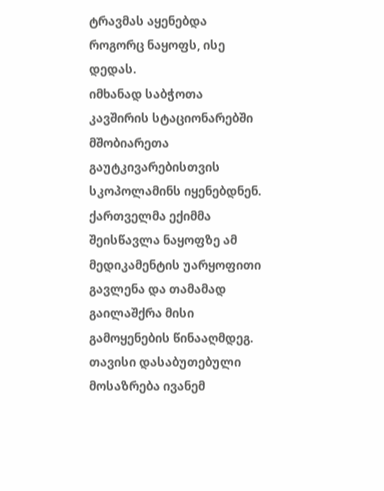ტრავმას აყენებდა როგორც ნაყოფს, ისე დედას.
იმხანად საბჭოთა კავშირის სტაციონარებში მშობიარეთა გაუტკივარებისთვის სკოპოლამინს იყენებდნენ. ქართველმა ექიმმა შეისწავლა ნაყოფზე ამ მედიკამენტის უარყოფითი გავლენა და თამამად გაილაშქრა მისი გამოყენების წინააღმდეგ. თავისი დასაბუთებული მოსაზრება ივანემ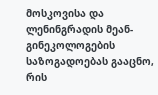მოსკოვისა და ლენინგრადის მეან-გინეკოლოგების საზოგადოებას გააცნო, რის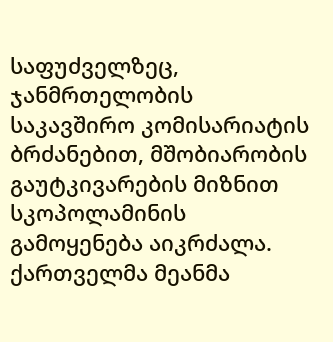საფუძველზეც, ჯანმრთელობის საკავშირო კომისარიატის ბრძანებით, მშობიარობის გაუტკივარების მიზნით სკოპოლამინის გამოყენება აიკრძალა.
ქართველმა მეანმა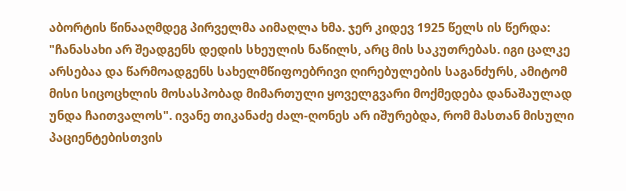აბორტის წინააღმდეგ პირველმა აიმაღლა ხმა. ჯერ კიდევ 1925 წელს ის წერდა: "ჩანასახი არ შეადგენს დედის სხეულის ნაწილს, არც მის საკუთრებას. იგი ცალკე არსებაა და წარმოადგენს სახელმწიფოებრივი ღირებულების საგანძურს, ამიტომ მისი სიცოცხლის მოსასპობად მიმართული ყოველგვარი მოქმედება დანაშაულად უნდა ჩაითვალოს". ივანე თიკანაძე ძალ-ღონეს არ იშურებდა, რომ მასთან მისული პაციენტებისთვის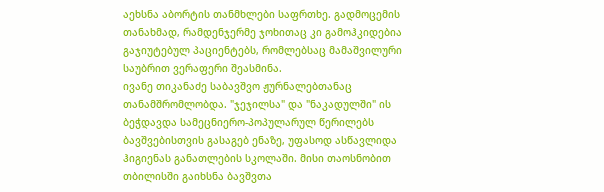აეხსნა აბორტის თანმხლები საფრთხე. გადმოცემის თანახმად, რამდენჯერმე ჯოხითაც კი გამოჰკიდებია გაჯიუტებულ პაციენტებს, რომლებსაც მამაშვილური საუბრით ვერაფერი შეასმინა.
ივანე თიკანაძე საბავშვო ჟურნალებთანაც თანამშრომლობდა. "ჯეჯილსა" და "ნაკადულში" ის ბეჭდავდა სამეცნიერო-პოპულარულ წერილებს ბავშვებისთვის გასაგებ ენაზე, უფასოდ ასწავლიდა ჰიგიენას განათლების სკოლაში. მისი თაოსნობით თბილისში გაიხსნა ბავშვთა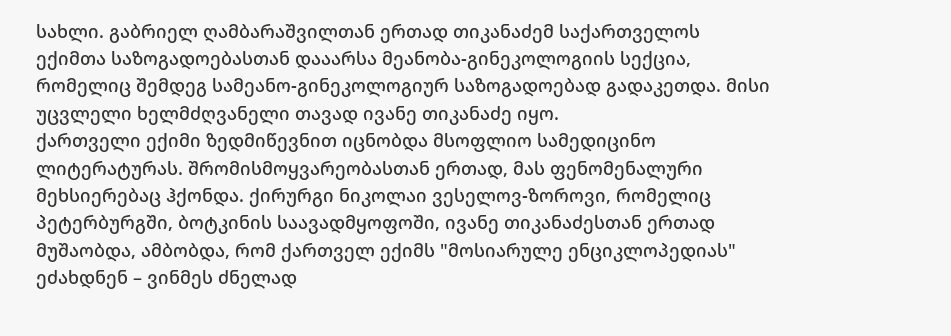სახლი. გაბრიელ ღამბარაშვილთან ერთად თიკანაძემ საქართველოს ექიმთა საზოგადოებასთან დააარსა მეანობა-გინეკოლოგიის სექცია, რომელიც შემდეგ სამეანო-გინეკოლოგიურ საზოგადოებად გადაკეთდა. მისი უცვლელი ხელმძღვანელი თავად ივანე თიკანაძე იყო.
ქართველი ექიმი ზედმიწევნით იცნობდა მსოფლიო სამედიცინო ლიტერატურას. შრომისმოყვარეობასთან ერთად, მას ფენომენალური მეხსიერებაც ჰქონდა. ქირურგი ნიკოლაი ვესელოვ-ზოროვი, რომელიც პეტერბურგში, ბოტკინის საავადმყოფოში, ივანე თიკანაძესთან ერთად მუშაობდა, ამბობდა, რომ ქართველ ექიმს "მოსიარულე ენციკლოპედიას" ეძახდნენ – ვინმეს ძნელად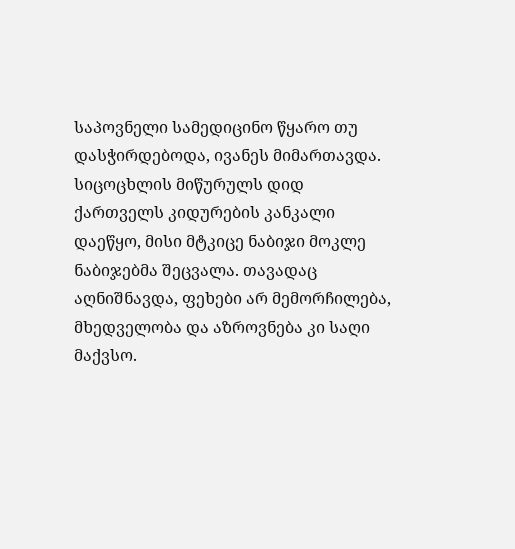საპოვნელი სამედიცინო წყარო თუ დასჭირდებოდა, ივანეს მიმართავდა.
სიცოცხლის მიწურულს დიდ ქართველს კიდურების კანკალი დაეწყო, მისი მტკიცე ნაბიჯი მოკლე ნაბიჯებმა შეცვალა. თავადაც აღნიშნავდა, ფეხები არ მემორჩილება, მხედველობა და აზროვნება კი საღი მაქვსო.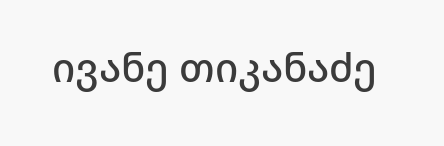ივანე თიკანაძე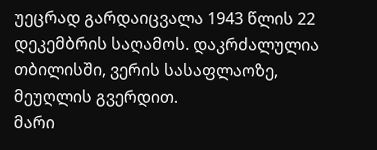უეცრად გარდაიცვალა 1943 წლის 22 დეკემბრის საღამოს. დაკრძალულია თბილისში, ვერის სასაფლაოზე, მეუღლის გვერდით.
მარი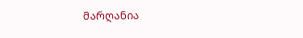მარღანია